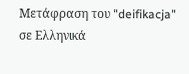Μετάφραση του "deifikacja" σε Ελληνικά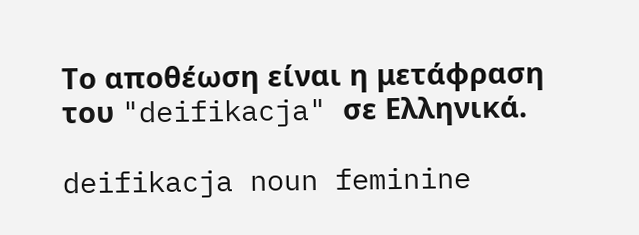Το αποθέωση είναι η μετάφραση του "deifikacja" σε Ελληνικά.

deifikacja noun feminine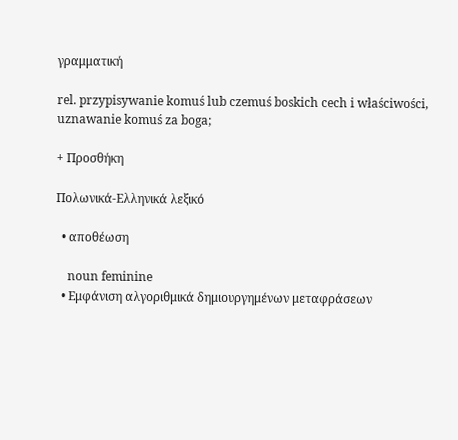γραμματική

rel. przypisywanie komuś lub czemuś boskich cech i właściwości, uznawanie komuś za boga;

+ Προσθήκη

Πολωνικά-Ελληνικά λεξικό

  • αποθέωση

    noun feminine
  • Εμφάνιση αλγοριθμικά δημιουργημένων μεταφράσεων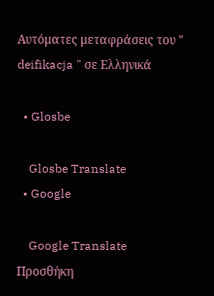Αυτόματες μεταφράσεις του " deifikacja " σε Ελληνικά

  • Glosbe

    Glosbe Translate
  • Google

    Google Translate
Προσθήκη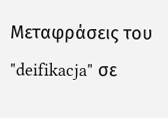Μεταφράσεις του "deifikacja" σε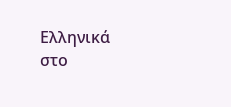Ελληνικά στο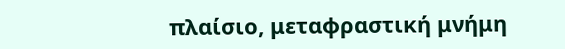πλαίσιο, μεταφραστική μνήμη